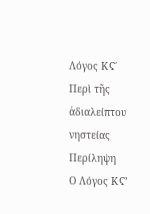Λόγος ΚϚ΄
Περὶ τῆς ἀδιαλείπτου νηστείας
Περίληψη
Ο Λόγος ΚϚ’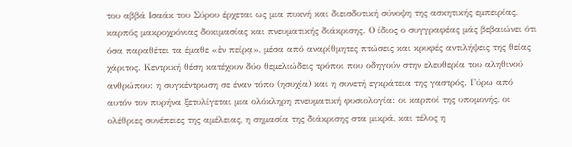του αββά Ισαάκ του Σύρου έρχεται ως μια πυκνή και διεισδυτική σύνοψη της ασκητικής εμπειρίας, καρπός μακροχρόνιας δοκιμασίας και πνευματικής διάκρισης. Ο ίδιος ο συγγραφέας μάς βεβαιώνει ότι όσα παραθέτει τα έμαθε «ἐν πείρᾳ», μέσα από αναρίθμητες πτώσεις και κρυφές αντιλήψεις της θείας χάριτος. Κεντρική θέση κατέχουν δύο θεμελιώδεις τρόποι που οδηγούν στην ελευθερία του αληθινού ανθρώπου: η συγκέντρωση σε έναν τόπο (ησυχία) και η συνετή εγκράτεια της γαστρός. Γύρω από αυτόν τον πυρήνα ξετυλίγεται μια ολόκληρη πνευματική φυσιολογία: οι καρποί της υπομονής, οι ολέθριες συνέπειες της αμέλειας, η σημασία της διάκρισης στα μικρά, και τέλος η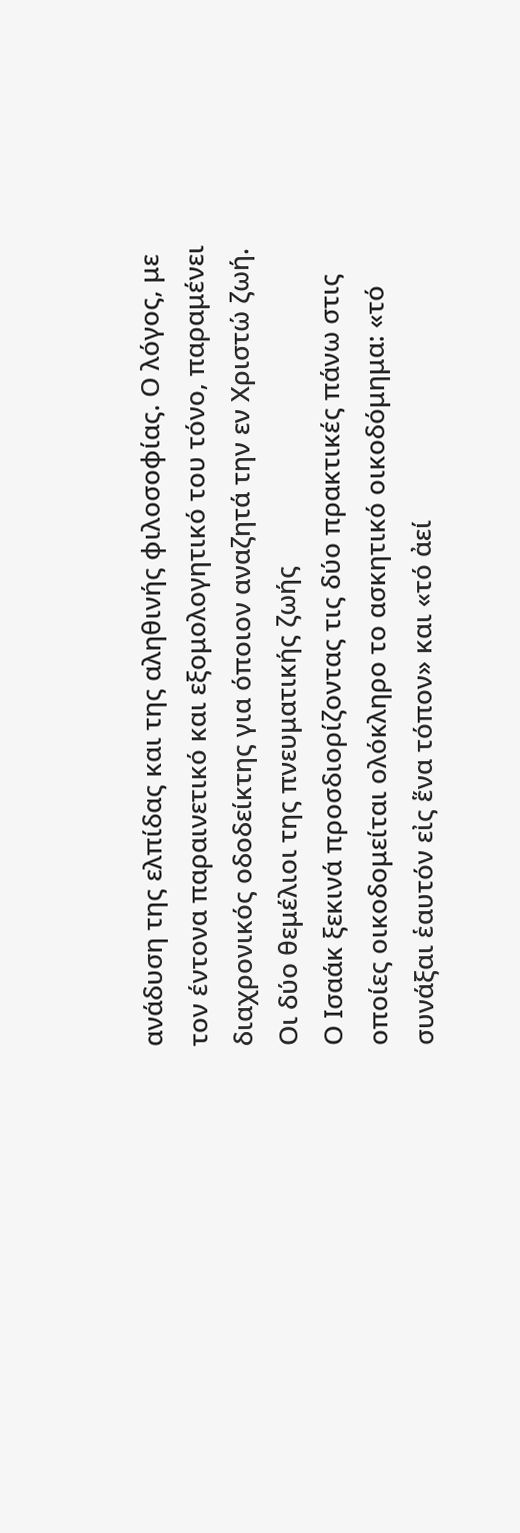ανάδυση της ελπίδας και της αληθινής φιλοσοφίας. Ο λόγος, με τον έντονα παραινετικό και εξομολογητικό του τόνο, παραμένει διαχρονικός οδοδείκτης για όποιον αναζητά την εν Χριστώ ζωή.
Οι δύο θεμέλιοι της πνευματικής ζωής
Ο Ισαάκ ξεκινά προσδιορίζοντας τις δύο πρακτικές πάνω στις οποίες οικοδομείται ολόκληρο το ασκητικό οικοδόμημα: «τό συνάξαι ἑαυτόν εἰς ἕνα τόπον» και «τό ἀεί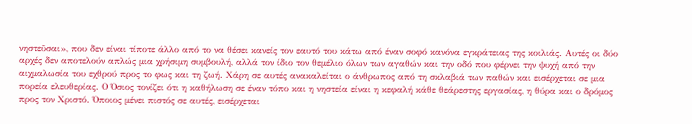νηστεῦσαι», που δεν είναι τίποτε άλλο από το να θέσει κανείς τον εαυτό του κάτω από έναν σοφό κανόνα εγκράτειας της κοιλιάς. Αυτές οι δύο αρχές δεν αποτελούν απλώς μια χρήσιμη συμβουλή, αλλά τον ίδιο τον θεμέλιο όλων των αγαθών και την οδό που φέρνει την ψυχή από την αιχμαλωσία του εχθρού προς το φως και τη ζωή. Χάρη σε αυτές ανακαλείται ο άνθρωπος από τη σκλαβιά των παθών και εισέρχεται σε μια πορεία ελευθερίας. Ο Όσιος τονίζει ότι η καθήλωση σε έναν τόπο και η νηστεία είναι η κεφαλή κάθε θεάρεστης εργασίας, η θύρα και ο δρόμος προς τον Χριστό. Όποιος μένει πιστός σε αυτές, εισέρχεται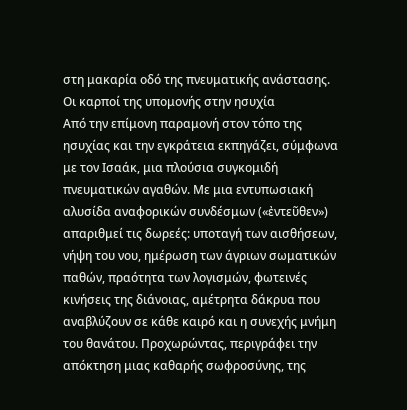στη μακαρία οδό της πνευματικής ανάστασης.
Οι καρποί της υπομονής στην ησυχία
Από την επίμονη παραμονή στον τόπο της ησυχίας και την εγκράτεια εκπηγάζει, σύμφωνα με τον Ισαάκ, μια πλούσια συγκομιδή πνευματικών αγαθών. Με μια εντυπωσιακή αλυσίδα αναφορικών συνδέσμων («ἐντεῦθεν») απαριθμεί τις δωρεές: υποταγή των αισθήσεων, νήψη του νου, ημέρωση των άγριων σωματικών παθών, πραότητα των λογισμών, φωτεινές κινήσεις της διάνοιας, αμέτρητα δάκρυα που αναβλύζουν σε κάθε καιρό και η συνεχής μνήμη του θανάτου. Προχωρώντας, περιγράφει την απόκτηση μιας καθαρής σωφροσύνης, της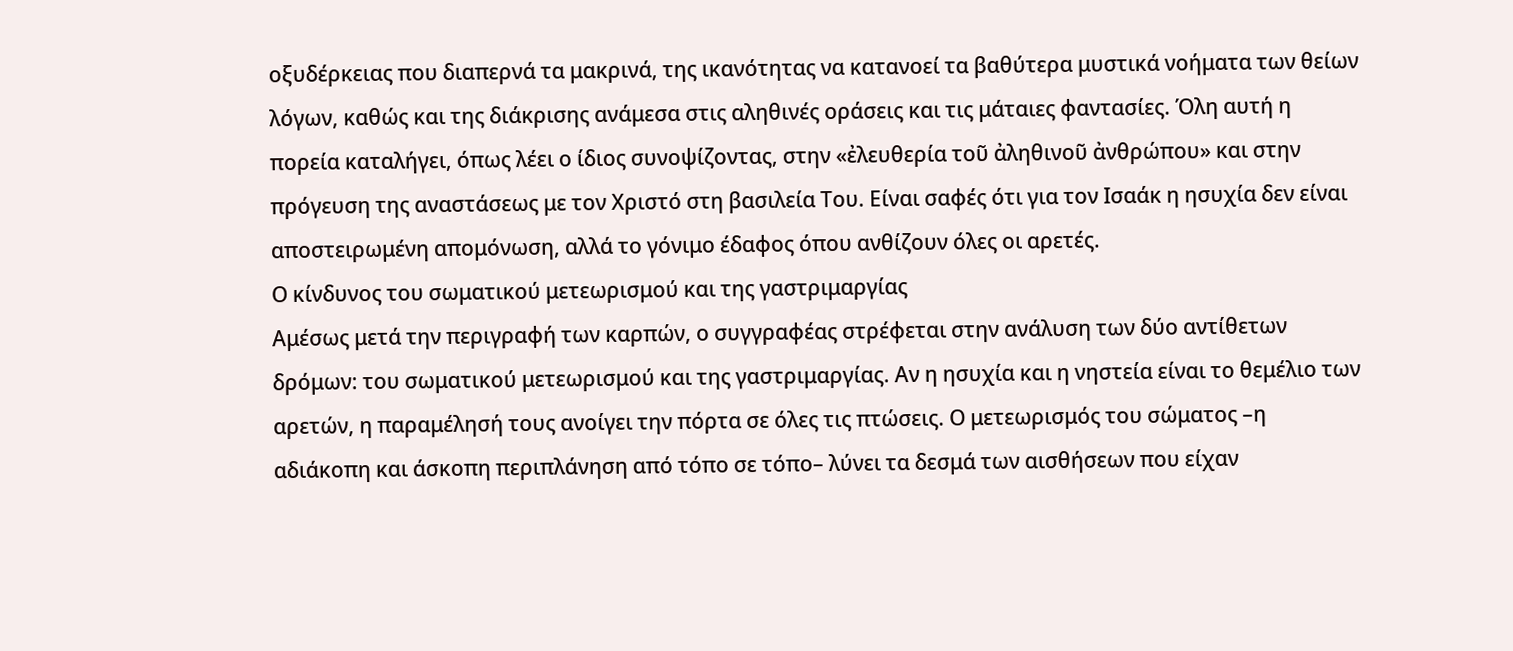οξυδέρκειας που διαπερνά τα μακρινά, της ικανότητας να κατανοεί τα βαθύτερα μυστικά νοήματα των θείων λόγων, καθώς και της διάκρισης ανάμεσα στις αληθινές οράσεις και τις μάταιες φαντασίες. Όλη αυτή η πορεία καταλήγει, όπως λέει ο ίδιος συνοψίζοντας, στην «ἐλευθερία τοῦ ἀληθινοῦ ἀνθρώπου» και στην πρόγευση της αναστάσεως με τον Χριστό στη βασιλεία Του. Είναι σαφές ότι για τον Ισαάκ η ησυχία δεν είναι αποστειρωμένη απομόνωση, αλλά το γόνιμο έδαφος όπου ανθίζουν όλες οι αρετές.
Ο κίνδυνος του σωματικού μετεωρισμού και της γαστριμαργίας
Αμέσως μετά την περιγραφή των καρπών, ο συγγραφέας στρέφεται στην ανάλυση των δύο αντίθετων δρόμων: του σωματικού μετεωρισμού και της γαστριμαργίας. Αν η ησυχία και η νηστεία είναι το θεμέλιο των αρετών, η παραμέλησή τους ανοίγει την πόρτα σε όλες τις πτώσεις. Ο μετεωρισμός του σώματος –η αδιάκοπη και άσκοπη περιπλάνηση από τόπο σε τόπο– λύνει τα δεσμά των αισθήσεων που είχαν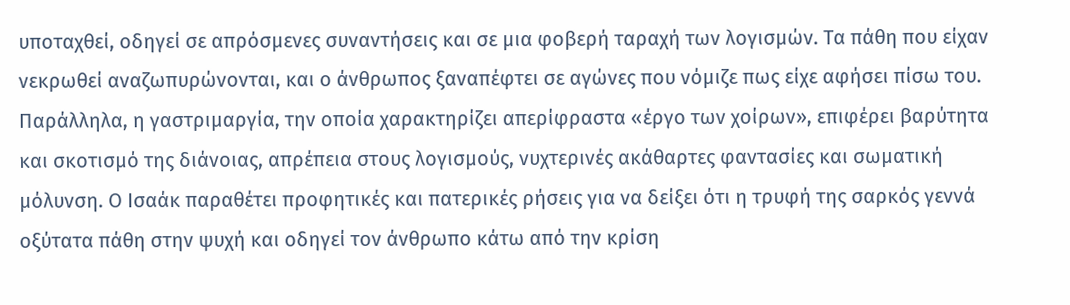υποταχθεί, οδηγεί σε απρόσμενες συναντήσεις και σε μια φοβερή ταραχή των λογισμών. Τα πάθη που είχαν νεκρωθεί αναζωπυρώνονται, και ο άνθρωπος ξαναπέφτει σε αγώνες που νόμιζε πως είχε αφήσει πίσω του. Παράλληλα, η γαστριμαργία, την οποία χαρακτηρίζει απερίφραστα «έργο των χοίρων», επιφέρει βαρύτητα και σκοτισμό της διάνοιας, απρέπεια στους λογισμούς, νυχτερινές ακάθαρτες φαντασίες και σωματική μόλυνση. Ο Ισαάκ παραθέτει προφητικές και πατερικές ρήσεις για να δείξει ότι η τρυφή της σαρκός γεννά οξύτατα πάθη στην ψυχή και οδηγεί τον άνθρωπο κάτω από την κρίση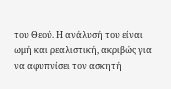του Θεού. Η ανάλυσή του είναι ωμή και ρεαλιστική, ακριβώς για να αφυπνίσει τον ασκητή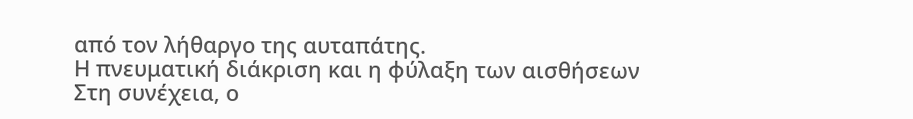από τον λήθαργο της αυταπάτης.
Η πνευματική διάκριση και η φύλαξη των αισθήσεων
Στη συνέχεια, ο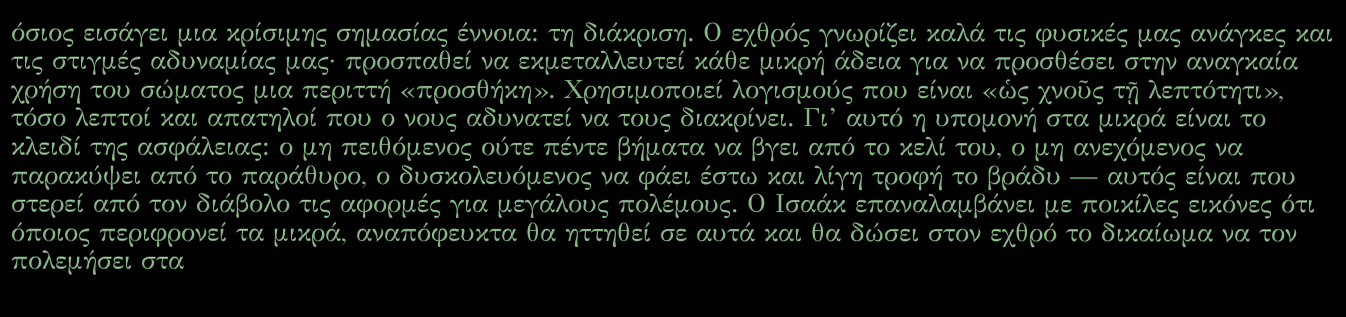όσιος εισάγει μια κρίσιμης σημασίας έννοια: τη διάκριση. Ο εχθρός γνωρίζει καλά τις φυσικές μας ανάγκες και τις στιγμές αδυναμίας μας· προσπαθεί να εκμεταλλευτεί κάθε μικρή άδεια για να προσθέσει στην αναγκαία χρήση του σώματος μια περιττή «προσθήκη». Χρησιμοποιεί λογισμούς που είναι «ὡς χνοῦς τῇ λεπτότητι», τόσο λεπτοί και απατηλοί που ο νους αδυνατεί να τους διακρίνει. Γι’ αυτό η υπομονή στα μικρά είναι το κλειδί της ασφάλειας: ο μη πειθόμενος ούτε πέντε βήματα να βγει από το κελί του, ο μη ανεχόμενος να παρακύψει από το παράθυρο, ο δυσκολευόμενος να φάει έστω και λίγη τροφή το βράδυ — αυτός είναι που στερεί από τον διάβολο τις αφορμές για μεγάλους πολέμους. Ο Ισαάκ επαναλαμβάνει με ποικίλες εικόνες ότι όποιος περιφρονεί τα μικρά, αναπόφευκτα θα ηττηθεί σε αυτά και θα δώσει στον εχθρό το δικαίωμα να τον πολεμήσει στα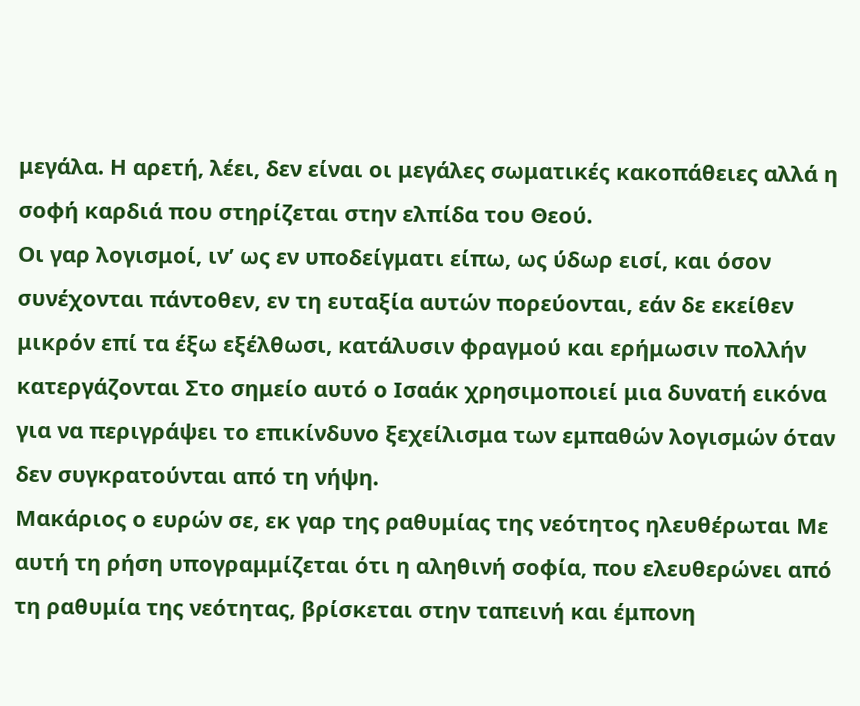μεγάλα. Η αρετή, λέει, δεν είναι οι μεγάλες σωματικές κακοπάθειες αλλά η σοφή καρδιά που στηρίζεται στην ελπίδα του Θεού.
Οι γαρ λογισμοί, ιν’ ως εν υποδείγματι είπω, ως ύδωρ εισί, και όσον συνέχονται πάντοθεν, εν τη ευταξία αυτών πορεύονται, εάν δε εκείθεν μικρόν επί τα έξω εξέλθωσι, κατάλυσιν φραγμού και ερήμωσιν πολλήν κατεργάζονται Στο σημείο αυτό ο Ισαάκ χρησιμοποιεί μια δυνατή εικόνα για να περιγράψει το επικίνδυνο ξεχείλισμα των εμπαθών λογισμών όταν δεν συγκρατούνται από τη νήψη.
Μακάριος ο ευρών σε, εκ γαρ της ραθυμίας της νεότητος ηλευθέρωται Με αυτή τη ρήση υπογραμμίζεται ότι η αληθινή σοφία, που ελευθερώνει από τη ραθυμία της νεότητας, βρίσκεται στην ταπεινή και έμπονη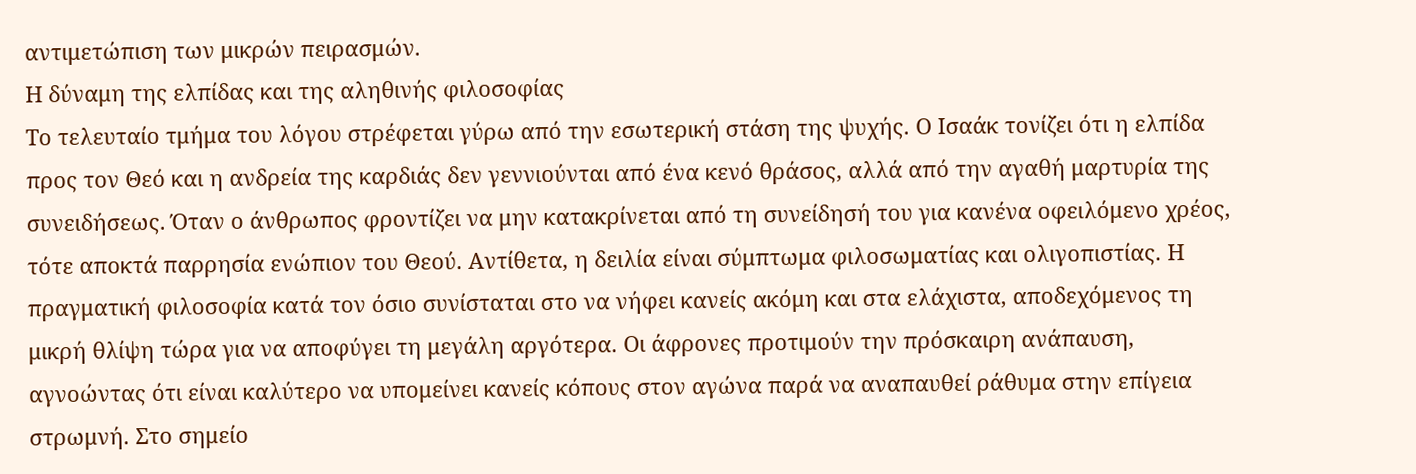αντιμετώπιση των μικρών πειρασμών.
Η δύναμη της ελπίδας και της αληθινής φιλοσοφίας
Το τελευταίο τμήμα του λόγου στρέφεται γύρω από την εσωτερική στάση της ψυχής. Ο Ισαάκ τονίζει ότι η ελπίδα προς τον Θεό και η ανδρεία της καρδιάς δεν γεννιούνται από ένα κενό θράσος, αλλά από την αγαθή μαρτυρία της συνειδήσεως. Όταν ο άνθρωπος φροντίζει να μην κατακρίνεται από τη συνείδησή του για κανένα οφειλόμενο χρέος, τότε αποκτά παρρησία ενώπιον του Θεού. Αντίθετα, η δειλία είναι σύμπτωμα φιλοσωματίας και ολιγοπιστίας. Η πραγματική φιλοσοφία κατά τον όσιο συνίσταται στο να νήφει κανείς ακόμη και στα ελάχιστα, αποδεχόμενος τη μικρή θλίψη τώρα για να αποφύγει τη μεγάλη αργότερα. Οι άφρονες προτιμούν την πρόσκαιρη ανάπαυση, αγνοώντας ότι είναι καλύτερο να υπομείνει κανείς κόπους στον αγώνα παρά να αναπαυθεί ράθυμα στην επίγεια στρωμνή. Στο σημείο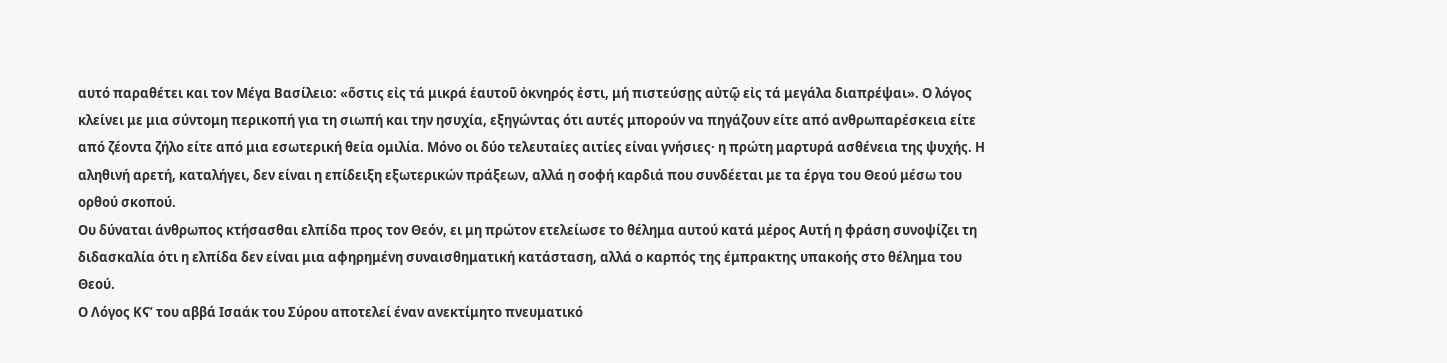αυτό παραθέτει και τον Μέγα Βασίλειο: «ὅστις εἰς τά μικρά ἑαυτοῦ ὀκνηρός ἐστι, μή πιστεύσῃς αὐτῷ εἰς τά μεγάλα διαπρέψαι». Ο λόγος κλείνει με μια σύντομη περικοπή για τη σιωπή και την ησυχία, εξηγώντας ότι αυτές μπορούν να πηγάζουν είτε από ανθρωπαρέσκεια είτε από ζέοντα ζήλο είτε από μια εσωτερική θεία ομιλία. Μόνο οι δύο τελευταίες αιτίες είναι γνήσιες· η πρώτη μαρτυρά ασθένεια της ψυχής. Η αληθινή αρετή, καταλήγει, δεν είναι η επίδειξη εξωτερικών πράξεων, αλλά η σοφή καρδιά που συνδέεται με τα έργα του Θεού μέσω του ορθού σκοπού.
Ου δύναται άνθρωπος κτήσασθαι ελπίδα προς τον Θεόν, ει μη πρώτον ετελείωσε το θέλημα αυτού κατά μέρος Αυτή η φράση συνοψίζει τη διδασκαλία ότι η ελπίδα δεν είναι μια αφηρημένη συναισθηματική κατάσταση, αλλά ο καρπός της έμπρακτης υπακοής στο θέλημα του Θεού.
Ο Λόγος ΚϚ’ του αββά Ισαάκ του Σύρου αποτελεί έναν ανεκτίμητο πνευματικό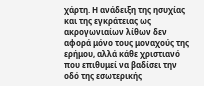χάρτη. Η ανάδειξη της ησυχίας και της εγκράτειας ως ακρογωνιαίων λίθων δεν αφορά μόνο τους μοναχούς της ερήμου, αλλά κάθε χριστιανό που επιθυμεί να βαδίσει την οδό της εσωτερικής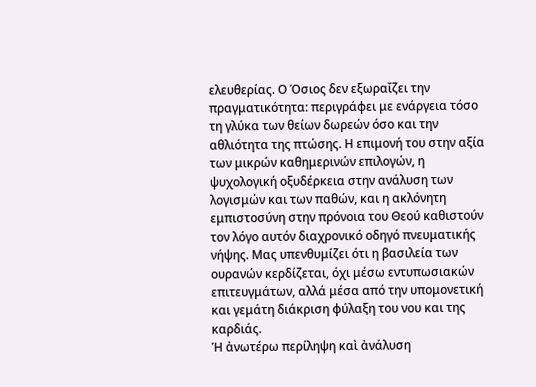ελευθερίας. Ο Όσιος δεν εξωραΐζει την πραγματικότητα: περιγράφει με ενάργεια τόσο τη γλύκα των θείων δωρεών όσο και την αθλιότητα της πτώσης. Η επιμονή του στην αξία των μικρών καθημερινών επιλογών, η ψυχολογική οξυδέρκεια στην ανάλυση των λογισμών και των παθών, και η ακλόνητη εμπιστοσύνη στην πρόνοια του Θεού καθιστούν τον λόγο αυτόν διαχρονικό οδηγό πνευματικής νήψης. Μας υπενθυμίζει ότι η βασιλεία των ουρανών κερδίζεται, όχι μέσω εντυπωσιακών επιτευγμάτων, αλλά μέσα από την υπομονετική και γεμάτη διάκριση φύλαξη του νου και της καρδιάς.
Ἡ ἀνωτέρω περίληψη καὶ ἀνάλυση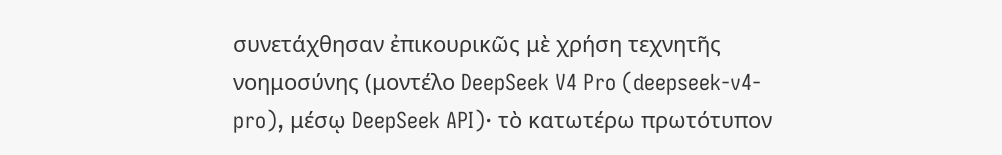συνετάχθησαν ἐπικουρικῶς μὲ χρήση τεχνητῆς νοημοσύνης (μοντέλο DeepSeek V4 Pro (deepseek-v4-pro), μέσῳ DeepSeek API)· τὸ κατωτέρω πρωτότυπον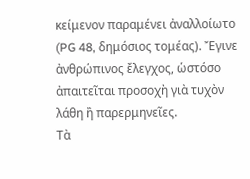κείμενον παραμένει ἀναλλοίωτο (PG 48, δημόσιος τομέας). Ἔγινε ἀνθρώπινος ἔλεγχος, ὡστόσο ἀπαιτεῖται προσοχὴ γιὰ τυχὸν λάθη ἢ παρερμηνεῖες.
Τὰ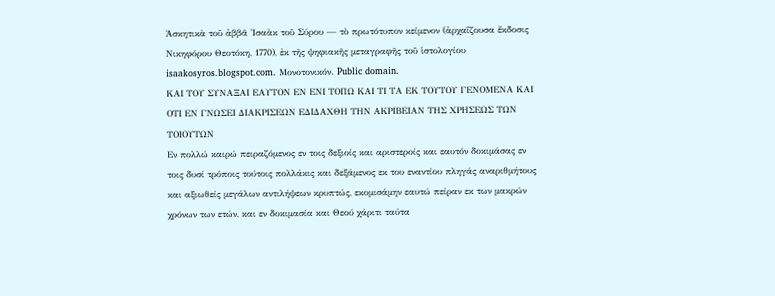Ἀσκητικὰ τοῦ ἀββᾶ Ἰσαὰκ τοῦ Σύρου — τὸ πρωτότυπον κείμενον (ἀρχαΐζουσα ἔκδοσις Νικηφόρου Θεοτόκη, 1770), ἐκ τῆς ψηφιακῆς μεταγραφῆς τοῦ ἱστολογίου isaakosyros.blogspot.com. Μονοτονικόν. Public domain.
ΚΑΙ ΤΟΥ ΣΥΝΑΞΑΙ EΑΥΤΟΝ ΕΝ ΕΝΙ ΤΟΠΩ ΚΑΙ ΤΙ ΤΑ ΕΚ ΤΟΥΤΟΥ ΓΕΝΟΜΕΝΑ KΑΙ ΟΤΙ ΕΝ ΓΝΩΣΕΙ ΔΙΑΚΡΙΣΕΩΝ ΕΔΙΔΑΧΘΗ ΤΗΝ ΑΚΡΙΒΕΙΑΝ ΤΗΣ ΧΡΗΣΕΩΣ ΤΩΝ ΤΟΙΟΥΤΩΝ
Εν πολλώ καιρώ πειραζόμενος εν τοις δεξιοίς και αριστεροίς και εαυτόν δοκιμάσας εν τοις δυσί τρόποις τούτοις πολλάκις και δεξάμενος εκ του εναντίου πληγάς αναριθμήτους και αξιωθείς μεγάλων αντιλήψεων κρυπτώς, εκομισάμην εαυτώ πείραν εκ των μακρών χρόνων των ετών, και εν δοκιμασία και Θεού χάριτι ταύτα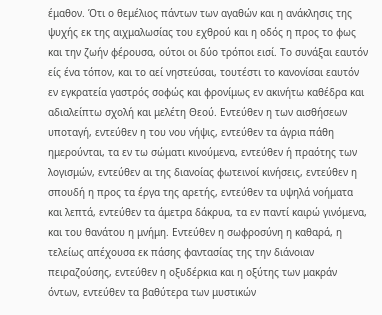έμαθον. Ότι ο θεμέλιος πάντων των αγαθών και η ανάκλησις της ψυχής εκ της αιχμαλωσίας του εχθρού και η οδός η προς το φως και την ζωήν φέρουσα, ούτοι οι δύο τρόποι εισί. Το συνάξαι εαυτόν είς ένα τόπον, και το αεί νηστεύσαι, τουτέστι το κανονίσαι εαυτόν εν εγκρατεία γαστρός σοφώς και φρονίμως εν ακινήτω καθέδρα και αδιαλείπτω σχολή και μελέτη Θεού. Εντεύθεν η των αισθήσεων υποταγή, εντεύθεν η του νου νήψις, εντεύθεν τα άγρια πάθη ημερούνται, τα εν τω σώματι κινούμενα, εντεύθεν ή πραότης των λογισμών, εντεύθεν αι της διανοίας φωτεινοί κινήσεις, εντεύθεν η σπουδή η προς τα έργα της αρετής, εντεύθεν τα υψηλά νοήματα και λεπτά, εντεύθεν τα άμετρα δάκρυα, τα εν παντί καιρώ γινόμενα, και του θανάτου η μνήμη. Εντεύθεν η σωφροσύνη η καθαρά, η τελείως απέχουσα εκ πάσης φαντασίας της την διάνοιαν πειραζούσης, εντεύθεν η οξυδέρκια και η οξύτης των μακράν όντων, εντεύθεν τα βαθύτερα των μυστικών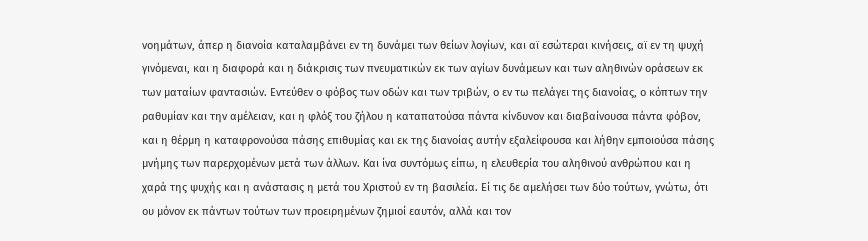νοημάτων, άπερ η διανοία καταλαμβάνει εν τη δυνάμει των θείων λογίων, και αϊ εσώτεραι κινήσεις, αϊ εν τη ψυχή γινόμεναι, και η διαφορά και η διάκρισις των πνευματικών εκ των αγίων δυνάμεων και των αληθινών οράσεων εκ των ματαίων φαντασιών. Εντεύθεν ο φόβος των οδών και των τριβών, ο εν τω πελάγει της διανοίας, ο κόπτων την ραθυμίαν και την αμέλειαν, και η φλόξ του ζήλου η καταπατούσα πάντα κίνδυνον και διαβαίνουσα πάντα φόβον, και η θέρμη η καταφρονούσα πάσης επιθυμίας και εκ της διανοίας αυτήν εξαλείφουσα και λήθην εμποιούσα πάσης μνήμης των παρερχομένων μετά των άλλων. Και ίνα συντόμως είπω, η ελευθερία του αληθινού ανθρώπου και η χαρά της ψυχής και η ανάστασις η μετά του Χριστού εν τη βασιλεία. Εί τις δε αμελήσει των δύο τούτων, γνώτω, ότι ου μόνον εκ πάντων τούτων των προειρημένων ζημιοί εαυτόν, αλλά και τον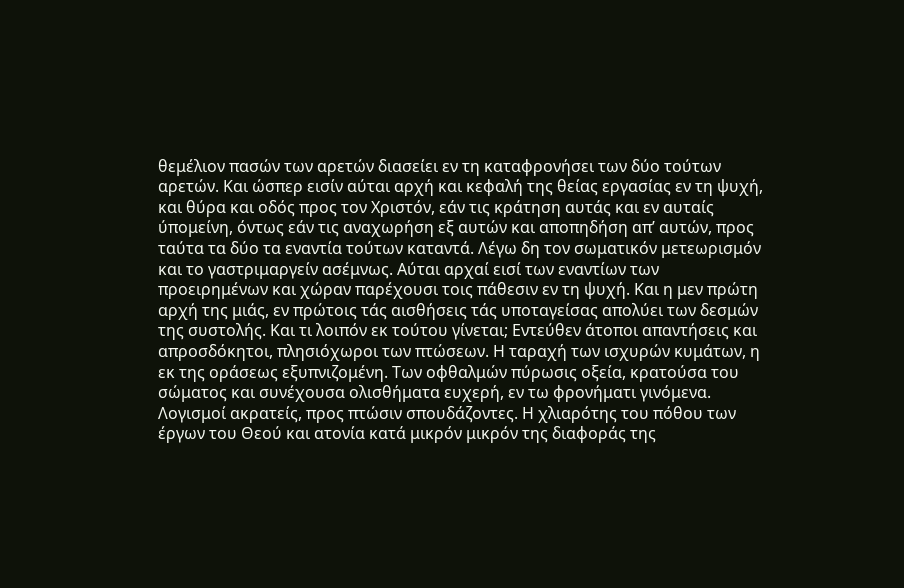θεμέλιον πασών των αρετών διασείει εν τη καταφρονήσει των δύο τούτων αρετών. Και ώσπερ εισίν αύται αρχή και κεφαλή της θείας εργασίας εν τη ψυχή, και θύρα και οδός προς τον Χριστόν, εάν τις κράτηση αυτάς και εν αυταίς ύπομείνη, όντως εάν τις αναχωρήση εξ αυτών και αποπηδήση απ’ αυτών, προς ταύτα τα δύο τα εναντία τούτων καταντά. Λέγω δη τον σωματικόν μετεωρισμόν και το γαστριμαργείν ασέμνως. Αύται αρχαί εισί των εναντίων των προειρημένων και χώραν παρέχουσι τοις πάθεσιν εν τη ψυχή. Και η μεν πρώτη αρχή της μιάς, εν πρώτοις τάς αισθήσεις τάς υποταγείσας απολύει των δεσμών της συστολής. Και τι λοιπόν εκ τούτου γίνεται; Εντεύθεν άτοποι απαντήσεις και απροσδόκητοι, πλησιόχωροι των πτώσεων. Η ταραχή των ισχυρών κυμάτων, η εκ της οράσεως εξυπνιζομένη. Των οφθαλμών πύρωσις οξεία, κρατούσα του σώματος και συνέχουσα ολισθήματα ευχερή, εν τω φρονήματι γινόμενα. Λογισμοί ακρατείς, προς πτώσιν σπουδάζοντες. Η χλιαρότης του πόθου των έργων του Θεού και ατονία κατά μικρόν μικρόν της διαφοράς της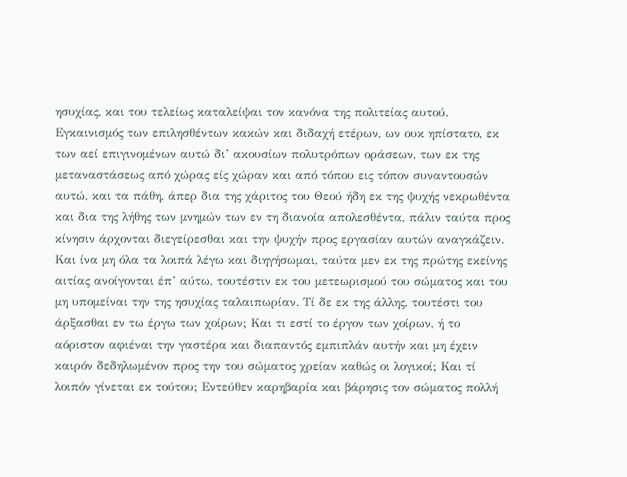ησυχίας, και του τελείως καταλείψαι τον κανόνα της πολιτείας αυτού. Εγκαινισμός των επιλησθέντων κακών και διδαχή ετέρων, ων ουκ ηπίστατο, εκ των αεί επιγινομένων αυτώ δι’ ακουσίων πολυτρόπων οράσεων, των εκ της μεταναστάσεως από χώρας είς χώραν και από τόπου εις τόπον συναντουσών αυτώ, και τα πάθη, άπερ δια της χάριτος του Θεού ήδη εκ της ψυχής νεκρωθέντα και δια της λήθης των μνημών των εν τη διανοία απολεσθέντα, πάλιν ταύτα προς κίνησιν άρχονται διεγείρεσθαι και την ψυχήν προς εργασίαν αυτών αναγκάζειν. Και ίνα μη όλα τα λοιπά λέγω και διηγήσωμαι, ταύτα μεν εκ της πρώτης εκείνης αιτίας ανοίγονται έπ’ αύτω, τουτέστιν εκ του μετεωρισμού του σώματος και του μη υπομείναι την της ησυχίας ταλαιπωρίαν. Τί δε εκ της άλλης, τουτέστι του άρξασθαι εν τω έργω των χοίρων; Και τι εστί το έργον των χοίρων, ή το αόριστον αφιέναι την γαστέρα και διαπαντός εμπιπλάν αυτήν και μη έχειν καιρόν δεδηλωμένον προς την του σώματος χρείαν καθώς οι λογικοί; Και τί λοιπόν γίνεται εκ τούτου; Εντεύθεν καρηβαρία και βάρησις τον σώματος πολλή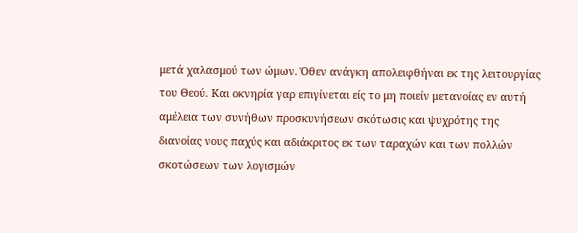μετά χαλασμού των ώμων. Όθεν ανάγκη απολειφθήναι εκ της λειτουργίας του Θεού. Και οκνηρία γαρ επιγίνεται είς το μη ποιείν μετανοίας εν αυτή αμέλεια των συνήθων προσκυνήσεων σκότωσις και ψυχρότης της διανοίας νους παχύς και αδιάκριτος εκ των ταραχών και των πολλών σκοτώσεων των λογισμών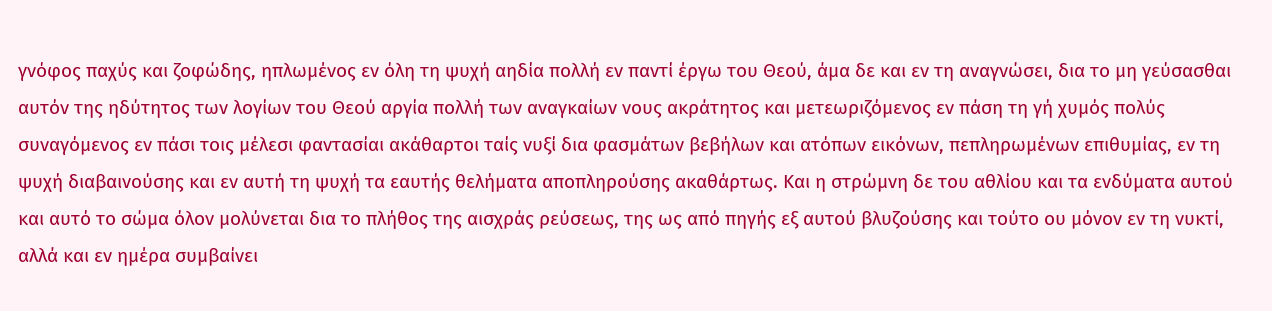γνόφος παχύς και ζοφώδης, ηπλωμένος εν όλη τη ψυχή αηδία πολλή εν παντί έργω του Θεού, άμα δε και εν τη αναγνώσει, δια το μη γεύσασθαι αυτόν της ηδύτητος των λογίων του Θεού αργία πολλή των αναγκαίων νους ακράτητος και μετεωριζόμενος εν πάση τη γή χυμός πολύς συναγόμενος εν πάσι τοις μέλεσι φαντασίαι ακάθαρτοι ταίς νυξί δια φασμάτων βεβήλων και ατόπων εικόνων, πεπληρωμένων επιθυμίας, εν τη ψυχή διαβαινούσης και εν αυτή τη ψυχή τα εαυτής θελήματα αποπληρούσης ακαθάρτως. Και η στρώμνη δε του αθλίου και τα ενδύματα αυτού και αυτό το σώμα όλον μολύνεται δια το πλήθος της αισχράς ρεύσεως, της ως από πηγής εξ αυτού βλυζούσης και τούτο ου μόνον εν τη νυκτί, αλλά και εν ημέρα συμβαίνει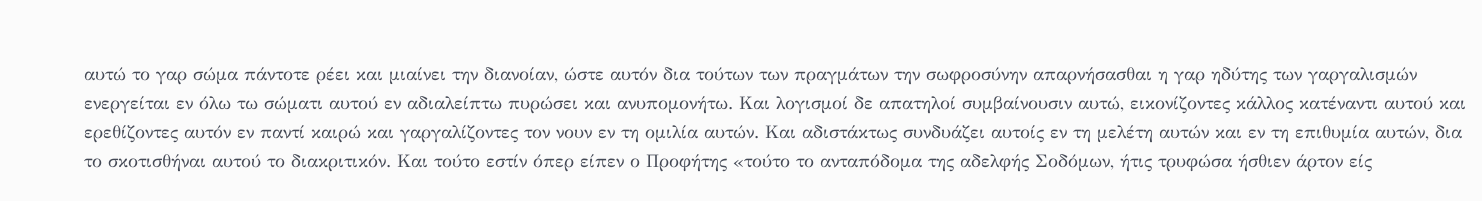αυτώ το γαρ σώμα πάντοτε ρέει και μιαίνει την διανοίαν, ώστε αυτόν δια τούτων των πραγμάτων την σωφροσύνην απαρνήσασθαι η γαρ ηδύτης των γαργαλισμών ενεργείται εν όλω τω σώματι αυτού εν αδιαλείπτω πυρώσει και ανυπομονήτω. Και λογισμοί δε απατηλοί συμβαίνουσιν αυτώ, εικονίζοντες κάλλος κατέναντι αυτού και ερεθίζοντες αυτόν εν παντί καιρώ και γαργαλίζοντες τον νουν εν τη ομιλία αυτών. Και αδιστάκτως συνδυάζει αυτοίς εν τη μελέτη αυτών και εν τη επιθυμία αυτών, δια το σκοτισθήναι αυτού το διακριτικόν. Και τούτο εστίν όπερ είπεν ο Προφήτης «τούτο το ανταπόδομα της αδελφής Σοδόμων, ήτις τρυφώσα ήσθιεν άρτον είς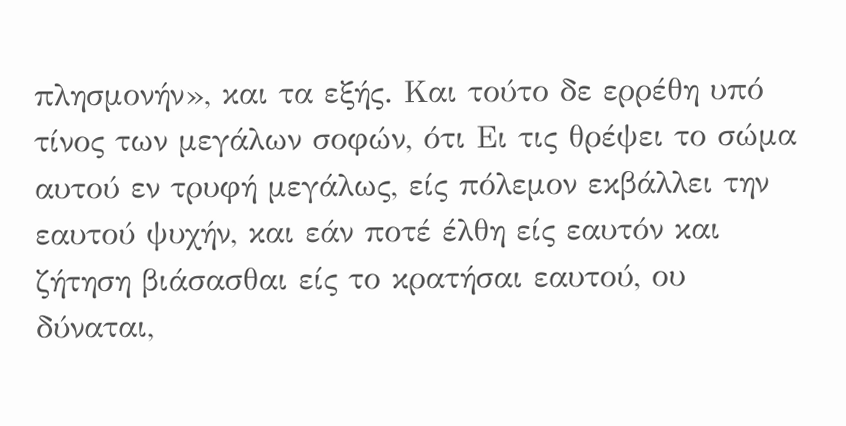πλησμονήν», και τα εξής. Και τούτο δε ερρέθη υπό τίνος των μεγάλων σοφών, ότι Ει τις θρέψει το σώμα αυτού εν τρυφή μεγάλως, είς πόλεμον εκβάλλει την εαυτού ψυχήν, και εάν ποτέ έλθη είς εαυτόν και ζήτηση βιάσασθαι είς το κρατήσαι εαυτού, ου δύναται,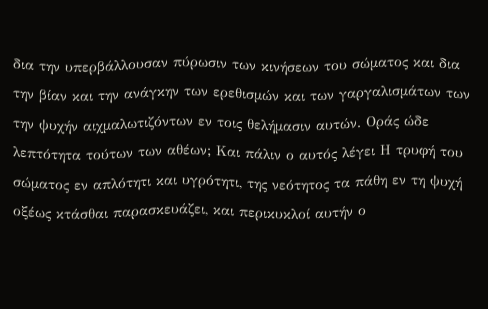δια την υπερβάλλουσαν πύρωσιν των κινήσεων του σώματος και δια την βίαν και την ανάγκην των ερεθισμών και των γαργαλισμάτων των την ψυχήν αιχμαλωτιζόντων εν τοις θελήμασιν αυτών. Οράς ώδε λεπτότητα τούτων των αθέων; Και πάλιν ο αυτός λέγει Η τρυφή του σώματος εν απλότητι και υγρότητι, της νεότητος τα πάθη εν τη ψυχή οξέως κτάσθαι παρασκευάζει, και περικυκλοί αυτήν ο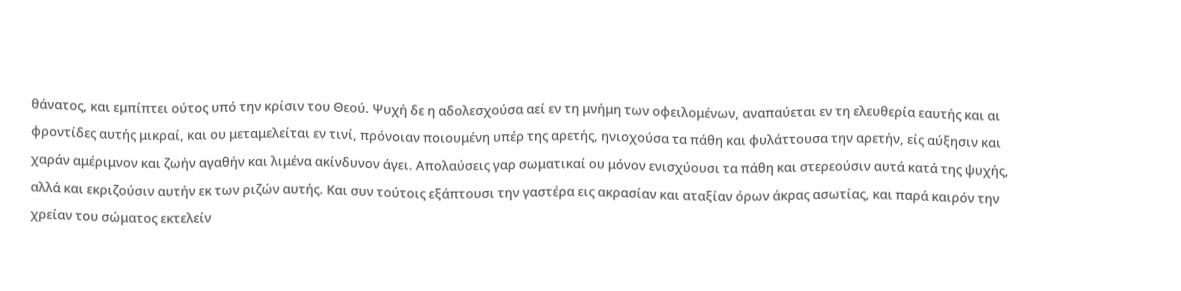θάνατος, και εμπίπτει ούτος υπό την κρίσιν του Θεού. Ψυχή δε η αδολεσχούσα αεί εν τη μνήμη των οφειλομένων, αναπαύεται εν τη ελευθερία εαυτής και αι φροντίδες αυτής μικραί, και ου μεταμελείται εν τινί, πρόνοιαν ποιουμένη υπέρ της αρετής, ηνιοχούσα τα πάθη και φυλάττουσα την αρετήν, είς αύξησιν και χαράν αμέριμνον και ζωήν αγαθήν και λιμένα ακίνδυνον άγει. Απολαύσεις γαρ σωματικαί ου μόνον ενισχύουσι τα πάθη και στερεούσιν αυτά κατά της ψυχής, αλλά και εκριζούσιν αυτήν εκ των ριζών αυτής. Και συν τούτοις εξάπτουσι την γαστέρα εις ακρασίαν και αταξίαν όρων άκρας ασωτίας, και παρά καιρόν την χρείαν του σώματος εκτελείν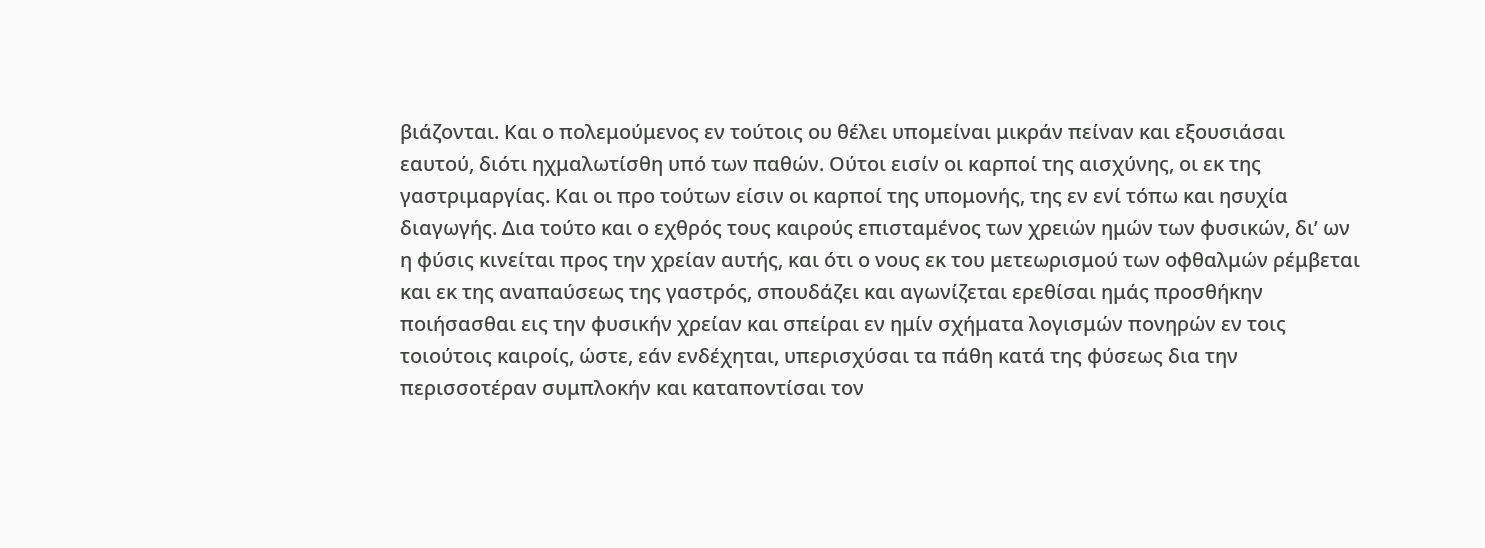βιάζονται. Και ο πολεμούμενος εν τούτοις ου θέλει υπομείναι μικράν πείναν και εξουσιάσαι εαυτού, διότι ηχμαλωτίσθη υπό των παθών. Ούτοι εισίν οι καρποί της αισχύνης, οι εκ της γαστριμαργίας. Και οι προ τούτων είσιν οι καρποί της υπομονής, της εν ενί τόπω και ησυχία διαγωγής. Δια τούτο και ο εχθρός τους καιρούς επισταμένος των χρειών ημών των φυσικών, δι’ ων η φύσις κινείται προς την χρείαν αυτής, και ότι ο νους εκ του μετεωρισμού των οφθαλμών ρέμβεται και εκ της αναπαύσεως της γαστρός, σπουδάζει και αγωνίζεται ερεθίσαι ημάς προσθήκην ποιήσασθαι εις την φυσικήν χρείαν και σπείραι εν ημίν σχήματα λογισμών πονηρών εν τοις τοιούτοις καιροίς, ώστε, εάν ενδέχηται, υπερισχύσαι τα πάθη κατά της φύσεως δια την περισσοτέραν συμπλοκήν και καταποντίσαι τον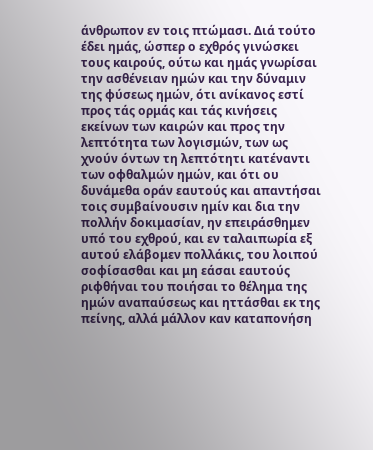άνθρωπον εν τοις πτώμασι. Διά τούτο έδει ημάς, ώσπερ ο εχθρός γινώσκει τους καιρούς, ούτω και ημάς γνωρίσαι την ασθένειαν ημών και την δύναμιν της φύσεως ημών, ότι ανίκανος εστί προς τάς ορμάς και τάς κινήσεις εκείνων των καιρών και προς την λεπτότητα των λογισμών, των ως χνούν όντων τη λεπτότητι κατέναντι των οφθαλμών ημών, και ότι ου δυνάμεθα οράν εαυτούς και απαντήσαι τοις συμβαίνουσιν ημίν και δια την πολλήν δοκιμασίαν, ην επειράσθημεν υπό του εχθρού, και εν ταλαιπωρία εξ αυτού ελάβομεν πολλάκις, του λοιπού σοφίσασθαι και μη εάσαι εαυτούς ριφθήναι του ποιήσαι το θέλημα της ημών αναπαύσεως και ηττάσθαι εκ της πείνης, αλλά μάλλον καν καταπονήση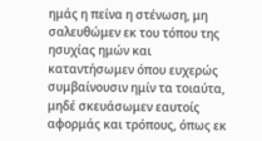ημάς η πείνα η στένωση, μη σαλευθώμεν εκ του τόπου της ησυχίας ημών και καταντήσωμεν όπου ευχερώς συμβαίνουσιν ημίν τα τοιαύτα, μηδέ σκευάσωμεν εαυτοίς αφορμάς και τρόπους, όπως εκ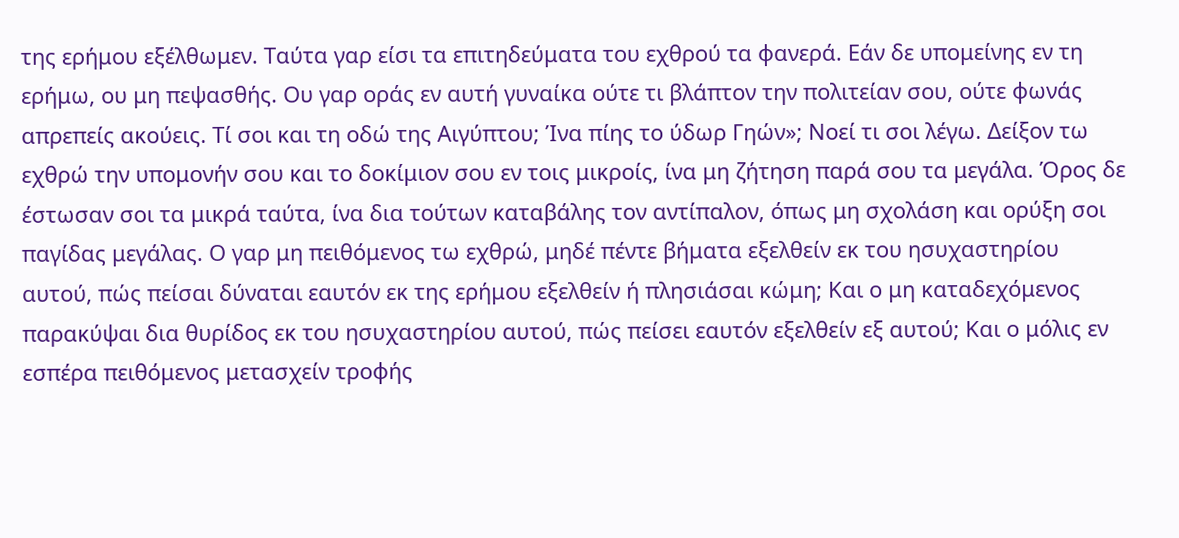της ερήμου εξέλθωμεν. Ταύτα γαρ είσι τα επιτηδεύματα του εχθρού τα φανερά. Εάν δε υπομείνης εν τη ερήμω, ου μη πεψασθής. Ου γαρ οράς εν αυτή γυναίκα ούτε τι βλάπτον την πολιτείαν σου, ούτε φωνάς απρεπείς ακούεις. Τί σοι και τη οδώ της Αιγύπτου; Ίνα πίης το ύδωρ Γηών»; Νοεί τι σοι λέγω. Δείξον τω εχθρώ την υπομονήν σου και το δοκίμιον σου εν τοις μικροίς, ίνα μη ζήτηση παρά σου τα μεγάλα. Όρος δε έστωσαν σοι τα μικρά ταύτα, ίνα δια τούτων καταβάλης τον αντίπαλον, όπως μη σχολάση και ορύξη σοι παγίδας μεγάλας. Ο γαρ μη πειθόμενος τω εχθρώ, μηδέ πέντε βήματα εξελθείν εκ του ησυχαστηρίου αυτού, πώς πείσαι δύναται εαυτόν εκ της ερήμου εξελθείν ή πλησιάσαι κώμη; Και ο μη καταδεχόμενος παρακύψαι δια θυρίδος εκ του ησυχαστηρίου αυτού, πώς πείσει εαυτόν εξελθείν εξ αυτού; Και ο μόλις εν εσπέρα πειθόμενος μετασχείν τροφής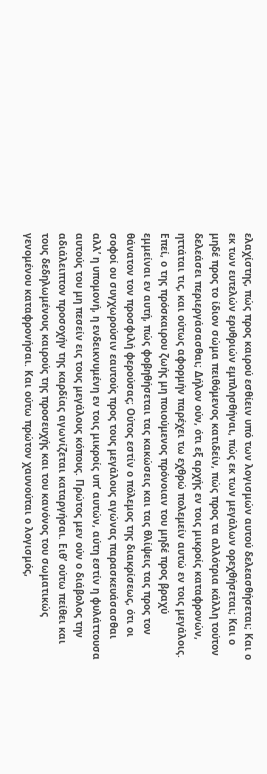ελαχίστης, πώς προς καιρού εσθίειν υπό των λογισμών αυτού δελεασθήσεται; Και ο εκ των ευτελών ερυθριών εμπλησθήναι, πώς εκ των μεγάλων ορεχθήσεται; Και ο μηδέ προς το ίδιον σώμα πειθόμενος κατιδείν, πώς προς τα αλλότρια κάλλη τούτον δελεάσει περιεργάσασθαι; Δήλον ούν, ότι εξ αρχής εν τοις μικροίς καταφρονών, ηττάται τις, και ούτως αφορμήν παρέχει τω εχθρώ πολεμείν αυτώ εν τοις μεγάλοις. Επεί, ο της πρόσκαιρου ζωής μη ποιούμενος πρόνοιαν του μηδέ προς βραχύ εμμείναι εν αυτή, πώς φοβηθήσεται τας κακώσεις και τας θλίψεις τας προς τον θάνατον τον προσφιλή φερούσας; Ούτος εστίν ο πόλεμος της διακρίσεως, ότι οι σοφοί ου συγχωρούσιν εαυτούς προς τους μεγάλους αγώνας παρασκευάσασθαι αλλ’ η υπομονή, η ενδεικνυμένη εν τοις μικροίς υπ’ αυτών, αύτη εστίν η φυλάττουσα αυτούς του μη πεσείν εις τους μεγάλους κόπους. Πρώτος μεν ούν ο διάβολος την αδιάλειπτον προσοχήν της καρδίας αγωνίζεται καταργήσαι. Ειθ’ ούτω πείθει και τους δεδηλωμένους καιρούς της προσευχής και του κανόνος του σωματικώς γενομένου καταφρονήσαι. Και ούτω πρώτον χαυνούται ο λογισμός,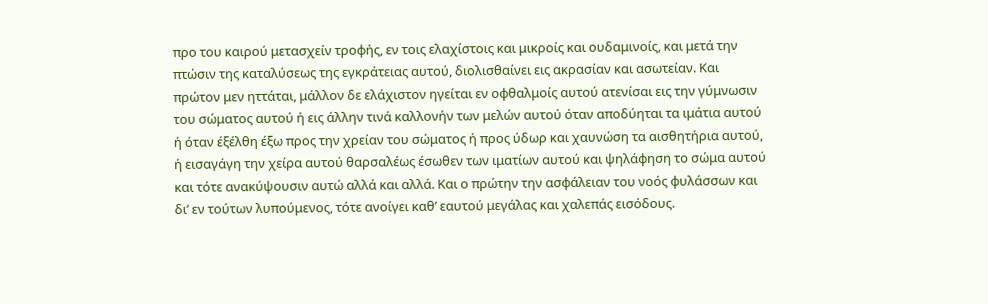προ του καιρού μετασχείν τροφής, εν τοις ελαχίστοις και μικροίς και ουδαμινοίς, και μετά την πτώσιν της καταλύσεως της εγκράτειας αυτού, διολισθαίνει εις ακρασίαν και ασωτείαν. Και πρώτον μεν ηττάται, μάλλον δε ελάχιστον ηγείται εν οφθαλμοίς αυτού ατενίσαι εις την γύμνωσιν του σώματος αυτού ή εις άλλην τινά καλλονήν των μελών αυτού όταν αποδύηται τα ιμάτια αυτού ή όταν έξέλθη έξω προς την χρείαν του σώματος ή προς ύδωρ και χαυνώση τα αισθητήρια αυτού, ή εισαγάγη την χείρα αυτού θαρσαλέως έσωθεν των ιματίων αυτού και ψηλάφηση το σώμα αυτού και τότε ανακύψουσιν αυτώ αλλά και αλλά. Και ο πρώτην την ασφάλειαν του νοός φυλάσσων και δι’ εν τούτων λυπούμενος, τότε ανοίγει καθ’ εαυτού μεγάλας και χαλεπάς εισόδους.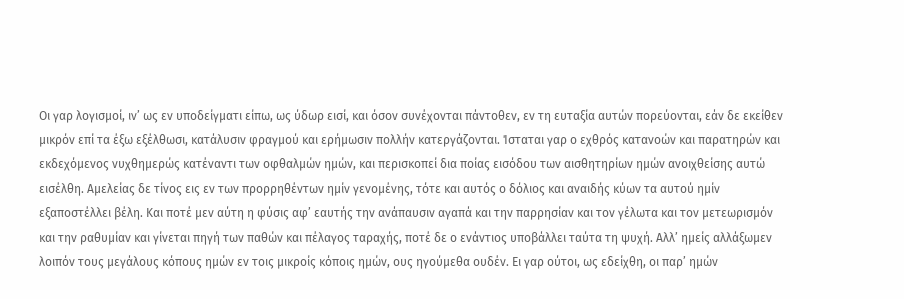Οι γαρ λογισμοί, ιν’ ως εν υποδείγματι είπω, ως ύδωρ εισί, και όσον συνέχονται πάντοθεν, εν τη ευταξία αυτών πορεύονται, εάν δε εκείθεν μικρόν επί τα έξω εξέλθωσι, κατάλυσιν φραγμού και ερήμωσιν πολλήν κατεργάζονται. Ίσταται γαρ ο εχθρός κατανοών και παρατηρών και εκδεχόμενος νυχθημερώς κατέναντι των οφθαλμών ημών, και περισκοπεί δια ποίας εισόδου των αισθητηρίων ημών ανοιχθείσης αυτώ εισέλθη. Αμελείας δε τίνος εις εν των προρρηθέντων ημίν γενομένης, τότε και αυτός ο δόλιος και αναιδής κύων τα αυτού ημίν εξαποστέλλει βέλη. Και ποτέ μεν αύτη η φύσις αφ’ εαυτής την ανάπαυσιν αγαπά και την παρρησίαν και τον γέλωτα και τον μετεωρισμόν και την ραθυμίαν και γίνεται πηγή των παθών και πέλαγος ταραχής, ποτέ δε ο ενάντιος υποβάλλει ταύτα τη ψυχή. Αλλ’ ημείς αλλάξωμεν λοιπόν τους μεγάλους κόπους ημών εν τοις μικροίς κόποις ημών, ους ηγούμεθα ουδέν. Ει γαρ ούτοι, ως εδείχθη, οι παρ’ ημών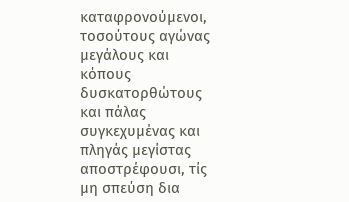καταφρονούμενοι, τοσούτους αγώνας μεγάλους και κόπους δυσκατορθώτους και πάλας συγκεχυμένας και πληγάς μεγίστας αποστρέφουσι, τίς μη σπεύση δια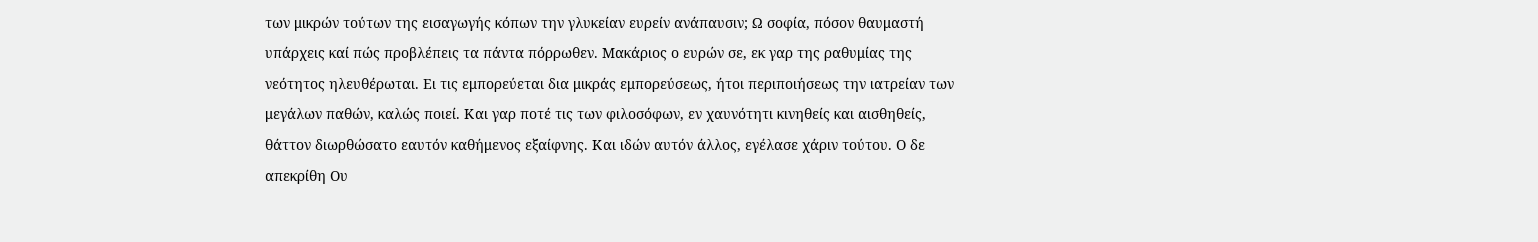των μικρών τούτων της εισαγωγής κόπων την γλυκείαν ευρείν ανάπαυσιν; Ω σοφία, πόσον θαυμαστή υπάρχεις καί πώς προβλέπεις τα πάντα πόρρωθεν. Μακάριος ο ευρών σε, εκ γαρ της ραθυμίας της νεότητος ηλευθέρωται. Ει τις εμπορεύεται δια μικράς εμπορεύσεως, ήτοι περιποιήσεως την ιατρείαν των μεγάλων παθών, καλώς ποιεί. Και γαρ ποτέ τις των φιλοσόφων, εν χαυνότητι κινηθείς και αισθηθείς, θάττον διωρθώσατο εαυτόν καθήμενος εξαίφνης. Και ιδών αυτόν άλλος, εγέλασε χάριν τούτου. Ο δε απεκρίθη Ου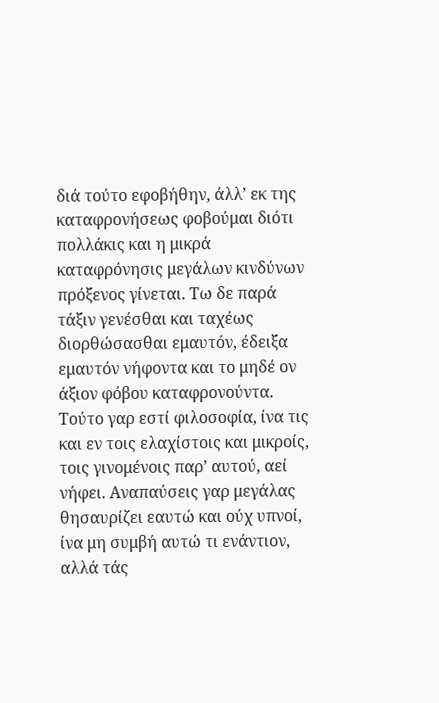διά τούτο εφοβήθην, άλλ’ εκ της καταφρονήσεως φοβούμαι διότι πολλάκις και η μικρά καταφρόνησις μεγάλων κινδύνων πρόξενος γίνεται. Τω δε παρά τάξιν γενέσθαι και ταχέως διορθώσασθαι εμαυτόν, έδειξα εμαυτόν νήφοντα και το μηδέ ον άξιον φόβου καταφρονούντα. Τούτο γαρ εστί φιλοσοφία, ίνα τις και εν τοις ελαχίστοις και μικροίς, τοις γινομένοις παρ’ αυτού, αεί νήφει. Αναπαύσεις γαρ μεγάλας θησαυρίζει εαυτώ και ούχ υπνοί, ίνα μη συμβή αυτώ τι ενάντιον, αλλά τάς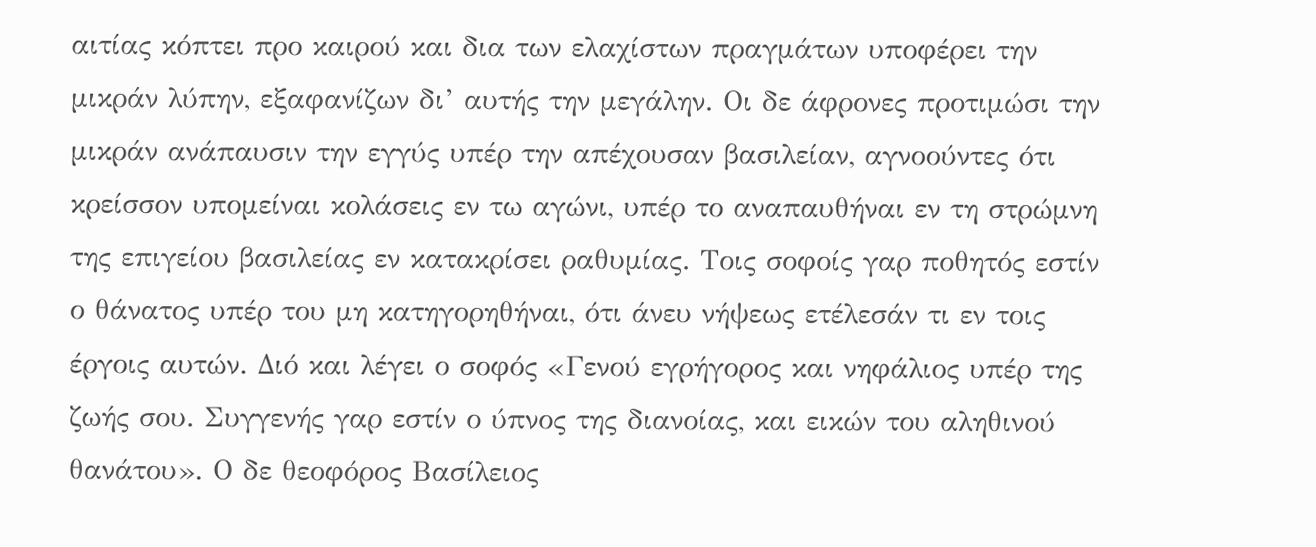αιτίας κόπτει προ καιρού και δια των ελαχίστων πραγμάτων υποφέρει την μικράν λύπην, εξαφανίζων δι’ αυτής την μεγάλην. Οι δε άφρονες προτιμώσι την μικράν ανάπαυσιν την εγγύς υπέρ την απέχουσαν βασιλείαν, αγνοούντες ότι κρείσσον υπομείναι κολάσεις εν τω αγώνι, υπέρ το αναπαυθήναι εν τη στρώμνη της επιγείου βασιλείας εν κατακρίσει ραθυμίας. Τοις σοφοίς γαρ ποθητός εστίν ο θάνατος υπέρ του μη κατηγορηθήναι, ότι άνευ νήψεως ετέλεσάν τι εν τοις έργοις αυτών. Διό και λέγει ο σοφός «Γενού εγρήγορος και νηφάλιος υπέρ της ζωής σου. Συγγενής γαρ εστίν ο ύπνος της διανοίας, και εικών του αληθινού θανάτου». Ο δε θεοφόρος Βασίλειος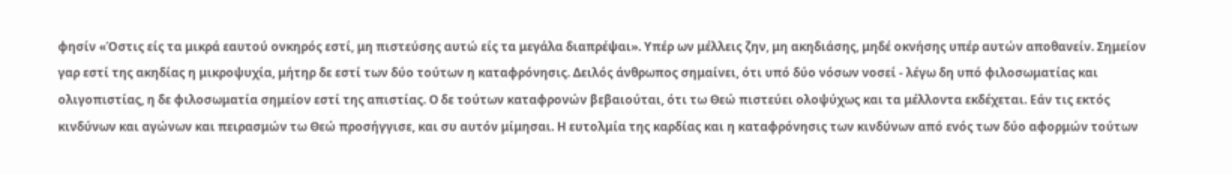φησίν «Όστις είς τα μικρά εαυτού ονκηρός εστί, μη πιστεύσης αυτώ είς τα μεγάλα διαπρέψαι». Υπέρ ων μέλλεις ζην, μη ακηδιάσης, μηδέ οκνήσης υπέρ αυτών αποθανείν. Σημείον γαρ εστί της ακηδίας η μικροψυχία, μήτηρ δε εστί των δύο τούτων η καταφρόνησις. Δειλός άνθρωπος σημαίνει, ότι υπό δύο νόσων νοσεί - λέγω δη υπό φιλοσωματίας και ολιγοπιστίας, η δε φιλοσωματία σημείον εστί της απιστίας. Ο δε τούτων καταφρονών βεβαιούται, ότι τω Θεώ πιστεύει ολοψύχως και τα μέλλοντα εκδέχεται. Εάν τις εκτός κινδύνων και αγώνων και πειρασμών τω Θεώ προσήγγισε, και συ αυτόν μίμησαι. Η ευτολμία της καρδίας και η καταφρόνησις των κινδύνων από ενός των δύο αφορμών τούτων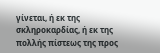γίνεται, ή εκ της σκληροκαρδίας, ή εκ της πολλής πίστεως της προς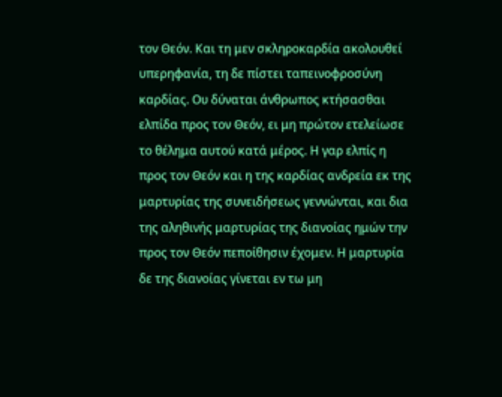τον Θεόν. Και τη μεν σκληροκαρδία ακολουθεί υπερηφανία, τη δε πίστει ταπεινοφροσύνη καρδίας. Ου δύναται άνθρωπος κτήσασθαι ελπίδα προς τον Θεόν, ει μη πρώτον ετελείωσε το θέλημα αυτού κατά μέρος. Η γαρ ελπίς η προς τον Θεόν και η της καρδίας ανδρεία εκ της μαρτυρίας της συνειδήσεως γεννώνται, και δια της αληθινής μαρτυρίας της διανοίας ημών την προς τον Θεόν πεποίθησιν έχομεν. Η μαρτυρία δε της διανοίας γίνεται εν τω μη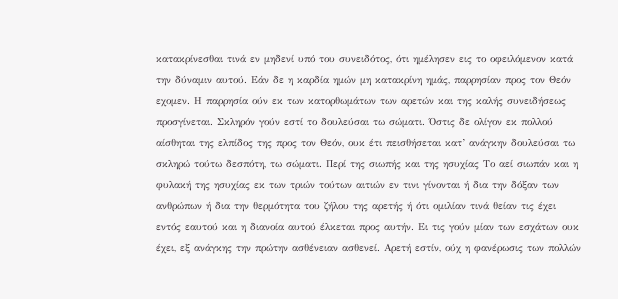κατακρίνεσθαι τινά εν μηδενί υπό του συνειδότος, ότι ημέλησεν εις το οφειλόμενον κατά την δύναμιν αυτού. Εάν δε η καρδία ημών μη κατακρίνη ημάς, παρρησίαν προς τον Θεόν εχομεν. Η παρρησία ούν εκ των κατορθωμάτων των αρετών και της καλής συνειδήσεως προσγίνεται. Σκληρόν γούν εστί το δουλεύσαι τω σώματι. Όστις δε ολίγον εκ πολλού αίσθηται της ελπίδος της προς τον Θεόν, ουκ έτι πεισθήσεται κατ’ ανάγκην δουλεύσαι τω σκληρώ τούτω δεσπότη, τω σώματι. Περί της σιωπής και της ησυχίας Το αεί σιωπάν και η φυλακή της ησυχίας εκ των τριών τούτων αιτιών εν τινι γίνονται ή δια την δόξαν των ανθρώπων ή δια την θερμότητα του ζήλου της αρετής ή ότι ομιλίαν τινά θείαν τις έχει εντός εαυτού και η διανοία αυτού έλκεται προς αυτήν. Ει τις γούν μίαν των εσχάτων ουκ έχει, εξ ανάγκης την πρώτην ασθένειαν ασθενεί. Αρετή εστίν, ούχ η φανέρωσις των πολλών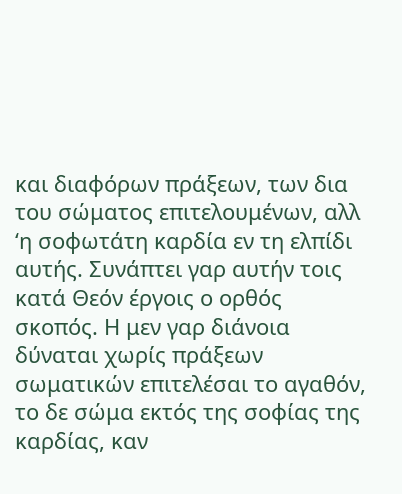και διαφόρων πράξεων, των δια του σώματος επιτελουμένων, αλλ ‘η σοφωτάτη καρδία εν τη ελπίδι αυτής. Συνάπτει γαρ αυτήν τοις κατά Θεόν έργοις ο ορθός σκοπός. Η μεν γαρ διάνοια δύναται χωρίς πράξεων σωματικών επιτελέσαι το αγαθόν, το δε σώμα εκτός της σοφίας της καρδίας, καν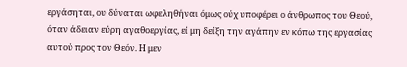εργάσηται, ου δύναται ωφεληθήναι όμως ούχ υποφέρει ο άνθρωπος του Θεού, όταν άδειαν εύρη αγαθοεργίας, εί μη δείξη την αγάπην εν κόπω της εργασίας αυτού προς τον Θεόν. Η μεν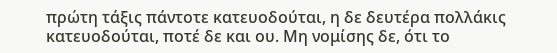πρώτη τάξις πάντοτε κατευοδούται, η δε δευτέρα πολλάκις κατευοδούται, ποτέ δε και ου. Μη νομίσης δε, ότι το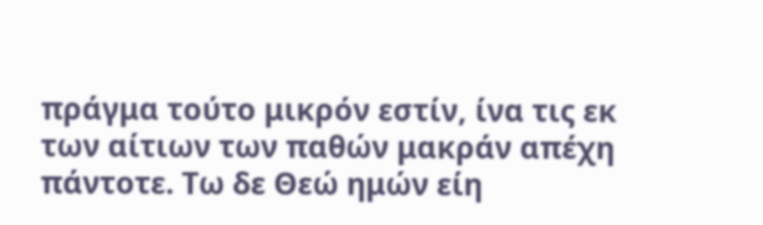πράγμα τούτο μικρόν εστίν, ίνα τις εκ των αίτιων των παθών μακράν απέχη πάντοτε. Τω δε Θεώ ημών είη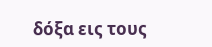δόξα εις τους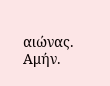αιώνας. Αμήν.